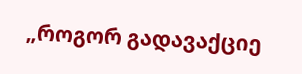„როგორ გადავაქციე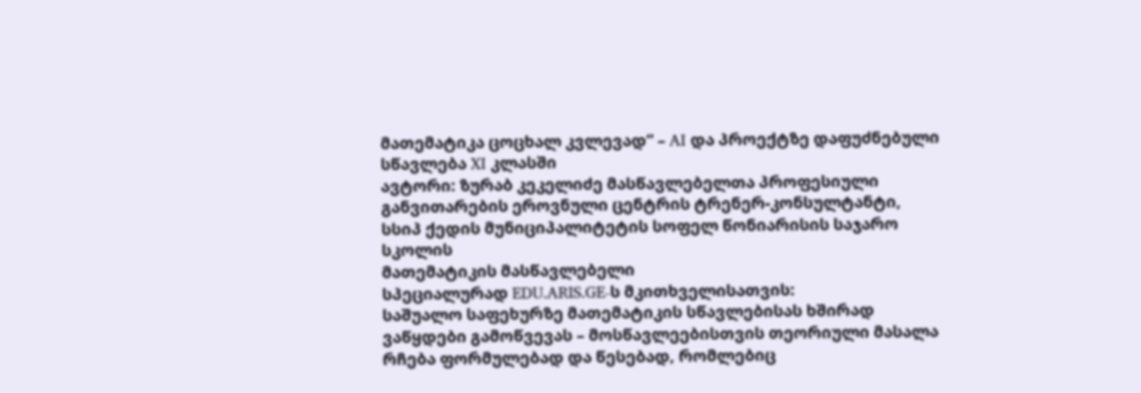მათემატიკა ცოცხალ კვლევად“ – AI და პროექტზე დაფუძნებული სწავლება XI კლასში
ავტორი: ზურაბ კეკელიძე მასწავლებელთა პროფესიული განვითარების ეროვნული ცენტრის ტრენერ-კონსულტანტი, სსიპ ქედის მუნიციპალიტეტის სოფელ წონიარისის საჯარო სკოლის
მათემატიკის მასწავლებელი
სპეციალურად EDU.ARIS.GE-ს მკითხველისათვის:
საშუალო საფეხურზე მათემატიკის სწავლებისას ხშირად ვაწყდები გამოწვევას – მოსწავლეებისთვის თეორიული მასალა რჩება ფორმულებად და წესებად, რომლებიც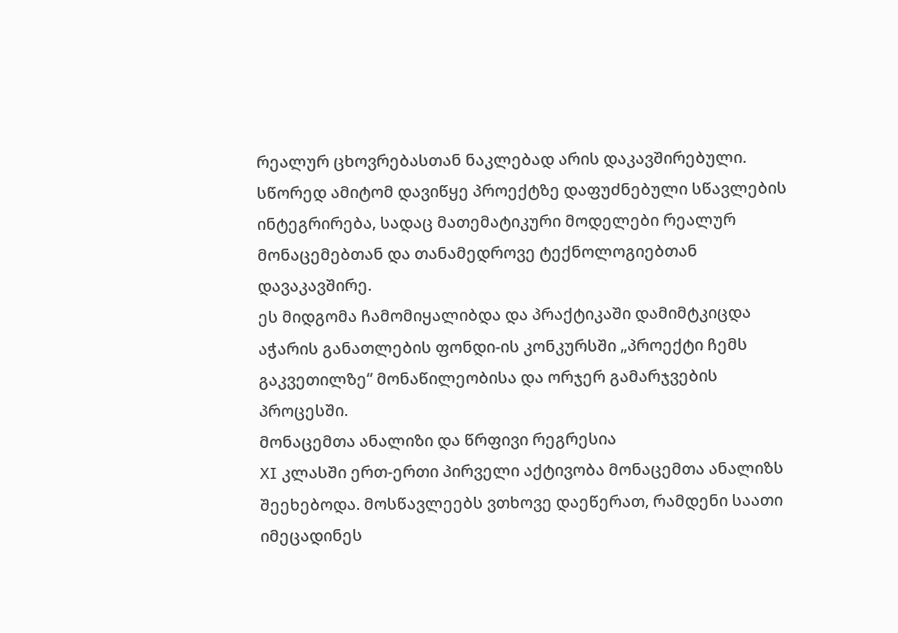რეალურ ცხოვრებასთან ნაკლებად არის დაკავშირებული. სწორედ ამიტომ დავიწყე პროექტზე დაფუძნებული სწავლების ინტეგრირება, სადაც მათემატიკური მოდელები რეალურ მონაცემებთან და თანამედროვე ტექნოლოგიებთან დავაკავშირე.
ეს მიდგომა ჩამომიყალიბდა და პრაქტიკაში დამიმტკიცდა აჭარის განათლების ფონდი-ის კონკურსში „პროექტი ჩემს გაკვეთილზე“ მონაწილეობისა და ორჯერ გამარჯვების პროცესში.
მონაცემთა ანალიზი და წრფივი რეგრესია
XI კლასში ერთ-ერთი პირველი აქტივობა მონაცემთა ანალიზს შეეხებოდა. მოსწავლეებს ვთხოვე დაეწერათ, რამდენი საათი იმეცადინეს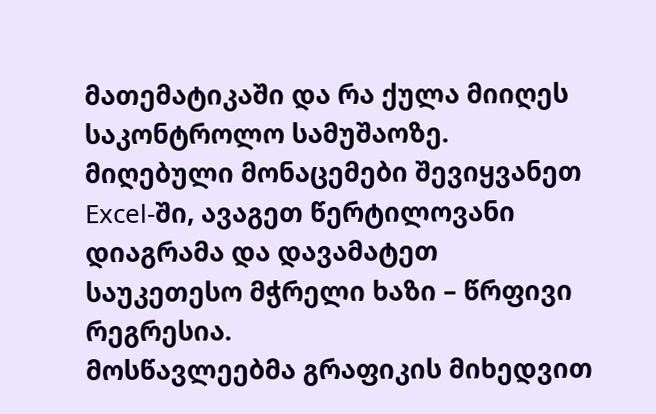მათემატიკაში და რა ქულა მიიღეს საკონტროლო სამუშაოზე. მიღებული მონაცემები შევიყვანეთ Excel-ში, ავაგეთ წერტილოვანი დიაგრამა და დავამატეთ საუკეთესო მჭრელი ხაზი – წრფივი რეგრესია.
მოსწავლეებმა გრაფიკის მიხედვით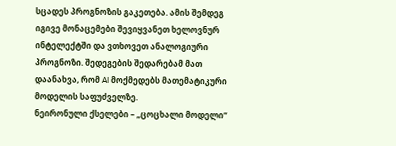სცადეს პროგნოზის გაკეთება. ამის შემდეგ იგივე მონაცემები შევიყვანეთ ხელოვნურ ინტელექტში და ვთხოვეთ ანალოგიური პროგნოზი. შედეგების შედარებამ მათ დაანახვა, რომ AI მოქმედებს მათემატიკური მოდელის საფუძველზე.
ნეირონული ქსელები – „ცოცხალი მოდელი“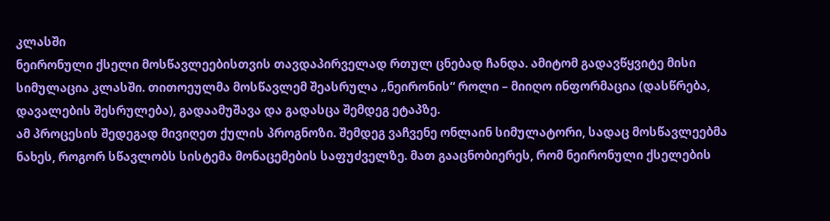კლასში
ნეირონული ქსელი მოსწავლეებისთვის თავდაპირველად რთულ ცნებად ჩანდა. ამიტომ გადავწყვიტე მისი სიმულაცია კლასში. თითოეულმა მოსწავლემ შეასრულა „ნეირონის“ როლი – მიიღო ინფორმაცია (დასწრება, დავალების შესრულება), გადაამუშავა და გადასცა შემდეგ ეტაპზე.
ამ პროცესის შედეგად მივიღეთ ქულის პროგნოზი. შემდეგ ვაჩვენე ონლაინ სიმულატორი, სადაც მოსწავლეებმა ნახეს, როგორ სწავლობს სისტემა მონაცემების საფუძველზე. მათ გააცნობიერეს, რომ ნეირონული ქსელების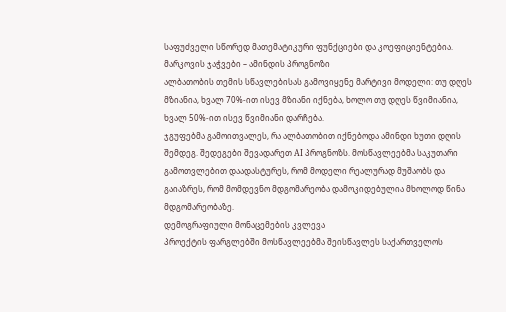საფუძველი სწორედ მათემატიკური ფუნქციები და კოეფიციენტებია.
მარკოვის ჯაჭვები – ამინდის პროგნოზი
ალბათობის თემის სწავლებისას გამოვიყენე მარტივი მოდელი: თუ დღეს მზიანია, ხვალ 70%-ით ისევ მზიანი იქნება, ხოლო თუ დღეს წვიმიანია, ხვალ 50%-ით ისევ წვიმიანი დარჩება.
ჯგუფებმა გამოითვალეს, რა ალბათობით იქნებოდა ამინდი ხუთი დღის შემდეგ. შედეგები შევადარეთ AI პროგნოზს. მოსწავლეებმა საკუთარი გამოთვლებით დაადასტურეს, რომ მოდელი რეალურად მუშაობს და გაიაზრეს, რომ მომდევნო მდგომარეობა დამოკიდებულია მხოლოდ წინა მდგომარეობაზე.
დემოგრაფიული მონაცემების კვლევა
პროექტის ფარგლებში მოსწავლეებმა შეისწავლეს საქართველოს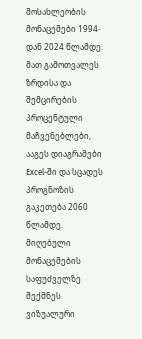მოსახლეობის მონაცემები 1994-დან 2024 წლამდე. მათ გამოთვალეს ზრდისა და შემცირების პროცენტული მაჩვენებლები, ააგეს დიაგრამები Excel-ში და სცადეს პროგნოზის გაკეთება 2060 წლამდე.
მიღებული მონაცემების საფუძველზე შექმნეს ვიზუალური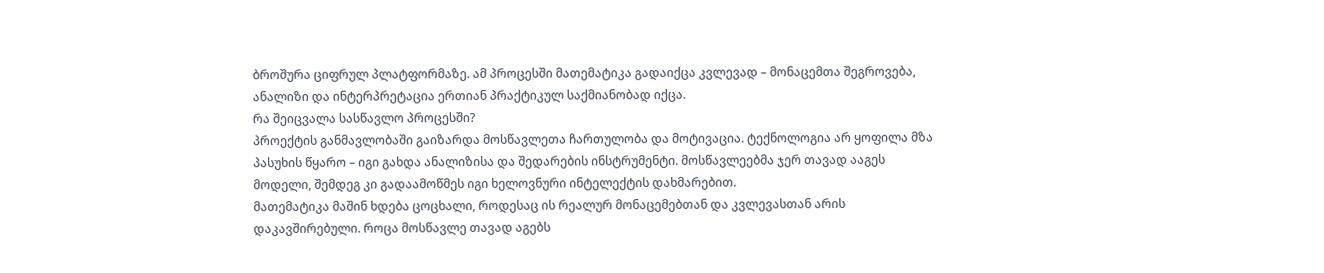ბროშურა ციფრულ პლატფორმაზე. ამ პროცესში მათემატიკა გადაიქცა კვლევად – მონაცემთა შეგროვება, ანალიზი და ინტერპრეტაცია ერთიან პრაქტიკულ საქმიანობად იქცა.
რა შეიცვალა სასწავლო პროცესში?
პროექტის განმავლობაში გაიზარდა მოსწავლეთა ჩართულობა და მოტივაცია. ტექნოლოგია არ ყოფილა მზა პასუხის წყარო – იგი გახდა ანალიზისა და შედარების ინსტრუმენტი. მოსწავლეებმა ჯერ თავად ააგეს მოდელი, შემდეგ კი გადაამოწმეს იგი ხელოვნური ინტელექტის დახმარებით.
მათემატიკა მაშინ ხდება ცოცხალი, როდესაც ის რეალურ მონაცემებთან და კვლევასთან არის დაკავშირებული. როცა მოსწავლე თავად აგებს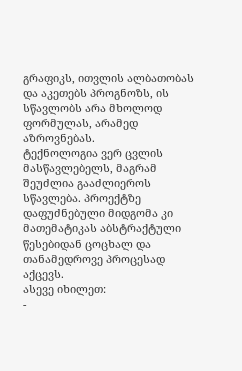გრაფიკს, ითვლის ალბათობას და აკეთებს პროგნოზს, ის სწავლობს არა მხოლოდ ფორმულას, არამედ აზროვნებას.
ტექნოლოგია ვერ ცვლის მასწავლებელს, მაგრამ შეუძლია გააძლიეროს სწავლება. პროექტზე დაფუძნებული მიდგომა კი მათემატიკას აბსტრაქტული წესებიდან ცოცხალ და თანამედროვე პროცესად აქცევს.
ასევე იხილეთ:
-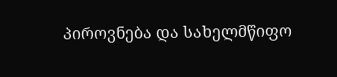პიროვნება და სახელმწიფო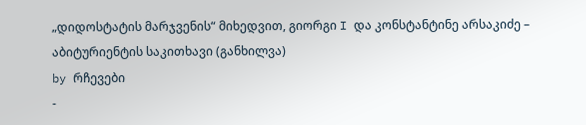„დიდოსტატის მარჯვენის“ მიხედვით, გიორგი I და კონსტანტინე არსაკიძე – აბიტურიენტის საკითხავი (განხილვა)
by რჩევები
-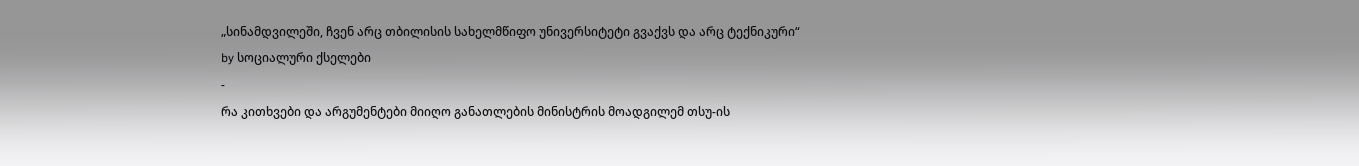„სინამდვილეში, ჩვენ არც თბილისის სახელმწიფო უნივერსიტეტი გვაქვს და არც ტექნიკური“
by სოციალური ქსელები
-
რა კითხვები და არგუმენტები მიიღო განათლების მინისტრის მოადგილემ თსუ-ის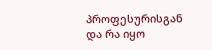პროფესურისგან და რა იყო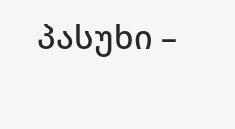პასუხი –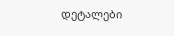დეტალები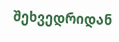შეხვედრიდან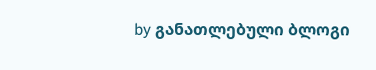by განათლებული ბლოგი